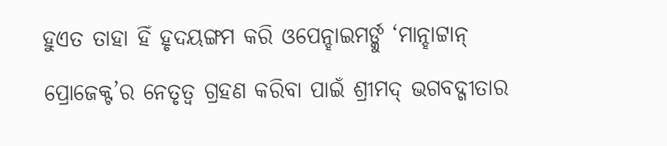ହୁଏତ ତାହା ହିଁ ହୃଦୟଙ୍ଗମ କରି ଓପେନ୍ହାଇମର୍ଙ୍କୁ ‘ମାନ୍ହାଟ୍ଟାନ୍ ପ୍ରୋଜେକ୍ଟ’ର ନେତୃତ୍ବ ଗ୍ରହଣ କରିବା ପାଇଁ ଶ୍ରୀମଦ୍ ଭଗବଦ୍ଗୀତାର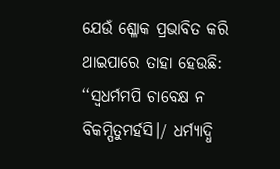ଯେଉଁ ଶ୍ଳୋକ ପ୍ରଭାବିତ କରି ଥାଇପାରେ ତାହା ହେଉଛି: ‘‘ସ୍ବଧର୍ମମପି ଚାବେକ୍ଷ ନ ବିକମ୍ପିତୁମର୍ହସି।/ ଧର୍ମ୍ୟାଦ୍ଧି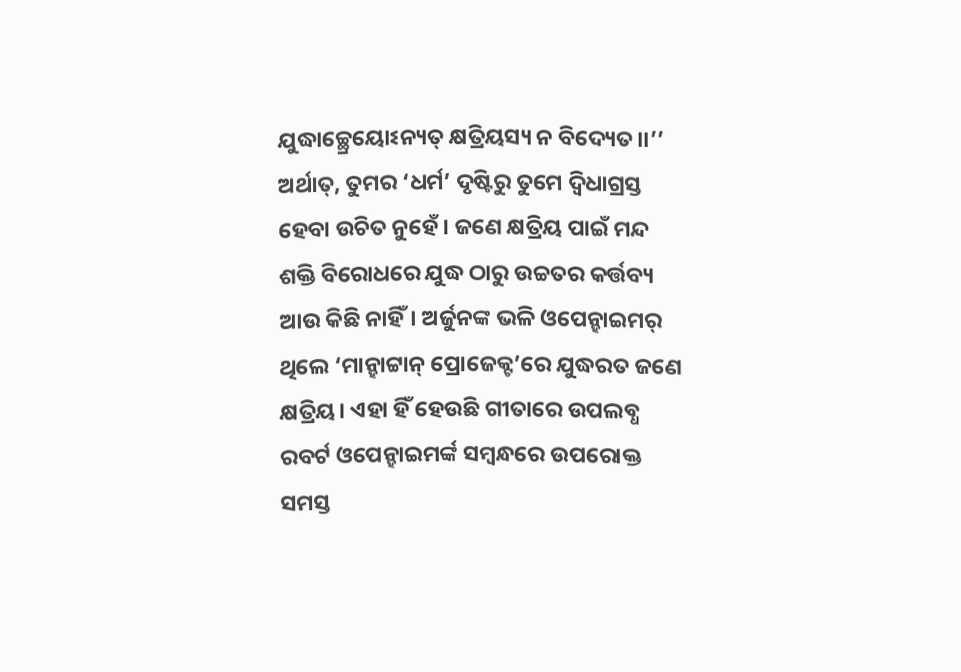ଯୁଦ୍ଧାଚ୍ଛ୍ରେୟୋଽନ୍ୟତ୍ କ୍ଷତ୍ରିୟସ୍ୟ ନ ବିଦ୍ୟେତ।।’’ ଅର୍ଥାତ୍, ତୁମର ‘ଧର୍ମ’ ଦୃଷ୍ଟିରୁ ତୁମେ ଦ୍ବିଧାଗ୍ରସ୍ତ ହେବା ଉଚିତ ନୁହେଁ। ଜଣେ କ୍ଷତ୍ରିୟ ପାଇଁ ମନ୍ଦ ଶକ୍ତି ବିରୋଧରେ ଯୁଦ୍ଧ ଠାରୁ ଉଚ୍ଚତର କର୍ତ୍ତବ୍ୟ ଆଉ କିଛି ନାହିଁ। ଅର୍ଜୁନଙ୍କ ଭଳି ଓପେନ୍ହାଇମର୍ ଥିଲେ ‘ମାନ୍ହାଟ୍ଟାନ୍ ପ୍ରୋଜେକ୍ଟ’ରେ ଯୁଦ୍ଧରତ ଜଣେ କ୍ଷତ୍ରିୟ। ଏହା ହିଁ ହେଉଛି ଗୀତାରେ ଉପଲବ୍ଧ ରବର୍ଟ ଓପେନ୍ହାଇମର୍ଙ୍କ ସମ୍ବନ୍ଧରେ ଉପରୋକ୍ତ ସମସ୍ତ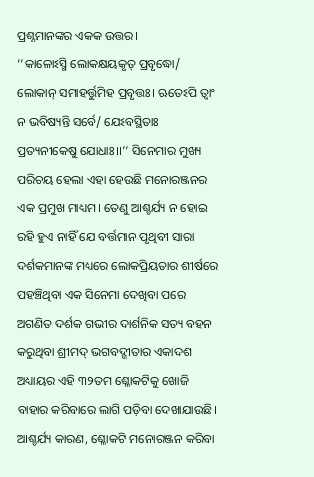ପ୍ରଶ୍ନମାନଙ୍କର ଏକକ ଉତ୍ତର।
‘‘କାଳୋଽସ୍ମି ଲୋକକ୍ଷୟକୃତ୍ ପ୍ରବୃଦ୍ଧୋ/ ଲୋକାନ୍ ସମାହର୍ତ୍ତୁମିହ ପ୍ରବୃତ୍ତଃ। ଋତେଽପି ତ୍ବାଂ ନ ଭବିଷ୍ୟନ୍ତି ସର୍ବେ/ ଯେଽବସ୍ଥିତାଃ ପ୍ରତ୍ୟନୀକେଷୁ ଯୋଧାଃ।।’’ ସିନେମାର ମୁଖ୍ୟ ପରିଚୟ ହେଲା ଏହା ହେଉଛି ମନୋରଞ୍ଜନର ଏକ ପ୍ରମୁଖ ମାଧ୍ୟମ। ତେଣୁ ଆଶ୍ଚର୍ଯ୍ୟ ନ ହୋଇ ରହି ହୁଏ ନାହିଁ ଯେ ବର୍ତ୍ତମାନ ପୃଥିବୀ ସାରା ଦର୍ଶକମାନଙ୍କ ମଧ୍ୟରେ ଲୋକପ୍ରିୟତାର ଶୀର୍ଷରେ ପହଞ୍ଚିଥିବା ଏକ ସିନେମା ଦେଖିବା ପରେ ଅଗଣିତ ଦର୍ଶକ ଗଭୀର ଦାର୍ଶନିକ ସତ୍ୟ ବହନ କରୁଥିବା ଶ୍ରୀମଦ୍ ଭଗବଦ୍ଗୀତାର ଏକାଦଶ ଅଧ୍ୟାୟର ଏହି ୩୨ତମ ଶ୍ଳୋକଟିକୁ ଖୋଜି ବାହାର କରିବାରେ ଲାଗି ପଡ଼ିବା ଦେଖାଯାଉଛି। ଆଶ୍ଚର୍ଯ୍ୟ କାରଣ, ଶ୍ଳୋକଟି ମନୋରଞ୍ଜନ କରିବା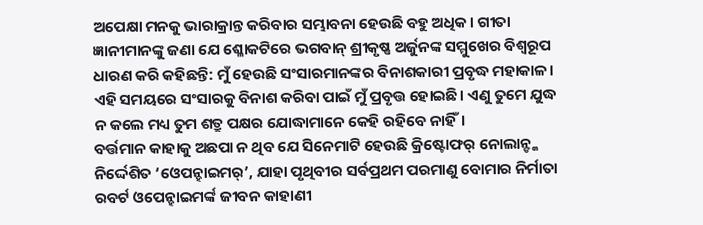ଅପେକ୍ଷା ମନକୁ ଭାରାକ୍ରାନ୍ତ କରିବାର ସମ୍ଭାବନା ହେଉଛି ବହୁ ଅଧିକ। ଗୀତା ଜ୍ଞାନୀମାନଙ୍କୁ ଜଣା ଯେ ଶ୍ଳୋକଟିରେ ଭଗବାନ୍ ଶ୍ରୀକୃଷ୍ଣ ଅର୍ଜୁନଙ୍କ ସମ୍ମୁଖେର ବିଶ୍ବରୂପ ଧାରଣ କରି କହିଛନ୍ତି: ମୁଁ ହେଉଛି ସଂସାରମାନଙ୍କର ବିନାଶକାରୀ ପ୍ରବୃଦ୍ଧ ମହାକାଳ। ଏହି ସମୟରେ ସଂସାରକୁ ବିନାଶ କରିବା ପାଇଁ ମୁଁ ପ୍ରବୃତ୍ତ ହୋଇଛି। ଏଣୁ ତୁମେ ଯୁଦ୍ଧ ନ କଲେ ମଧ୍ୟ ତୁମ ଶତ୍ରୁ ପକ୍ଷର ଯୋଦ୍ଧାମାନେ କେହି ରହିବେ ନାହିଁ।
ବର୍ତ୍ତମାନ କାହାକୁ ଅଛପା ନ ଥିବ ଯେ ସିନେମାଟି ହେଉଛି କ୍ରିଷ୍ଟୋଫର୍ ନୋଲାନ୍ଙ୍କ ନିର୍ଦ୍ଦେଶିତ ‘ଓେପନ୍ହାଇମର୍’, ଯାହା ପୃଥିବୀର ସର୍ବପ୍ରଥମ ପରମାଣୁ ବୋମାର ନିର୍ମାତା ରବର୍ଟ ଓପେନ୍ହାଇମର୍ଙ୍କ ଜୀବନ କାହାଣୀ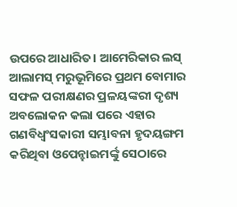ଉପରେ ଆଧାରିତ। ଆମେରିକାର ଲସ୍ ଆଲାମସ୍ ମରୁଭୂମିରେ ପ୍ରଥମ ବୋମାର ସଫଳ ପରୀକ୍ଷଣର ପ୍ରଳୟଙ୍କରୀ ଦୃଶ୍ୟ ଅବଲୋକନ କଲା ପରେ ଏହାର ଗଣବିଧ୍ବଂସକାରୀ ସମ୍ଭାବନା ହୃଦୟଙ୍ଗମ କରିଥିବା ଓପେନ୍ହାଇମର୍ଙ୍କୁ ସେଠାରେ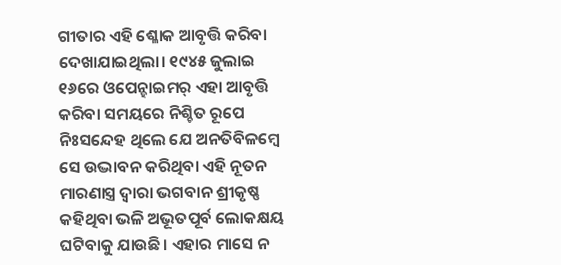ଗୀତାର ଏହି ଶ୍ଳୋକ ଆବୃତ୍ତି କରିବା ଦେଖାଯାଇଥିଲା। ୧୯୪୫ ଜୁଲାଇ ୧୬ରେ ଓପେନ୍ହାଇମର୍ ଏହା ଆବୃତ୍ତି କରିବା ସମୟରେ ନିଶ୍ଚିତ ରୂପେ ନିଃସନ୍ଦେହ ଥିଲେ ଯେ ଅନତିବିଳମ୍ବେ ସେ ଉଦ୍ଭାବନ କରିଥିବା ଏହି ନୂତନ ମାରଣାସ୍ତ୍ର ଦ୍ବାରା ଭଗବାନ ଶ୍ରୀକୃଷ୍ଣ କହିଥିବା ଭଳି ଅଭୂତପୂର୍ବ ଲୋକକ୍ଷୟ ଘଟିବାକୁ ଯାଉଛି। ଏହାର ମାସେ ନ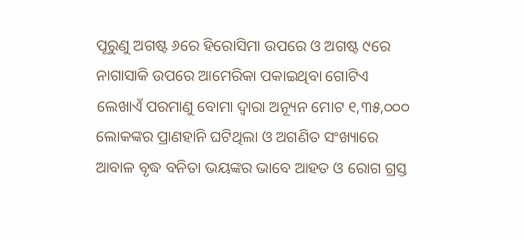ପୂରୁଣୁ ଅଗଷ୍ଟ ୬ରେ ହିରୋସିମା ଉପରେ ଓ ଅଗଷ୍ଟ ୯ରେ ନାଗାସାକି ଉପରେ ଆମେରିକା ପକାଇଥିବା ଗୋଟିଏ ଲେଖାଏଁ ପରମାଣୁ ବୋମା ଦ୍ବାରା ଅନ୍ୟୂନ ମୋଟ ୧,୩୫,୦୦୦ ଲୋକଙ୍କର ପ୍ରାଣହାନି ଘଟିଥିଲା ଓ ଅଗଣିତ ସଂଖ୍ୟାରେ ଆବାଳ ବୃଦ୍ଧ ବନିତା ଭୟଙ୍କର ଭାବେ ଆହତ ଓ ରୋଗ ଗ୍ରସ୍ତ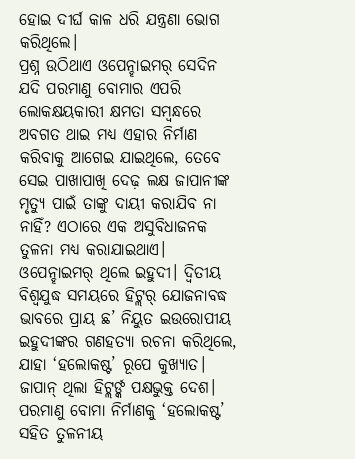ହୋଇ ଦୀର୍ଘ କାଳ ଧରି ଯନ୍ତ୍ରଣା ଭୋଗ କରିଥିଲେ।
ପ୍ରଶ୍ନ ଉଠିଥାଏ ଓପେନ୍ହାଇମର୍ ସେଦିନ ଯଦି ପରମାଣୁ ବୋମାର ଏପରି ଲୋକକ୍ଷୟକାରୀ କ୍ଷମତା ସମ୍ବନ୍ଧରେ ଅବଗତ ଥାଇ ମଧ୍ୟ ଏହାର ନିର୍ମାଣ କରିବାକୁ ଆଗେଇ ଯାଇଥିଲେ, ତେବେ ସେଇ ପାଖାପାଖି ଦେଢ଼ ଲକ୍ଷ ଜାପାନୀଙ୍କ ମୃତ୍ୟୁ ପାଇଁ ତାଙ୍କୁ ଦାୟୀ କରାଯିବ ନା ନାହିଁ? ଏଠାରେ ଏକ ଅସୁବିଧାଜନକ ତୁଳନା ମଧ୍ୟ କରାଯାଇଥାଏ। ଓପେନ୍ହାଇମର୍ ଥିଲେ ଇହୁଦୀ। ଦ୍ବିତୀୟ ବିଶ୍ବଯୁଦ୍ଧ ସମୟରେ ହିଟ୍ଲର୍ ଯୋଜନାବଦ୍ଧ ଭାବରେ ପ୍ରାୟ ଛ’ ନିୟୁତ ଇଉରୋପୀୟ ଇହୁଦୀଙ୍କର ଗଣହତ୍ୟା ରଚନା କରିଥିଲେ, ଯାହା ‘ହଲୋକଷ୍ଟ’ ରୂପେ କୁଖ୍ୟାତ। ଜାପାନ୍ ଥିଲା ହିଟ୍ଲର୍ଙ୍କ ପକ୍ଷଭୁକ୍ତ ଦେଶ। ପରମାଣୁ ବୋମା ନିର୍ମାଣକୁ ‘ହଲୋକଷ୍ଟ’ ସହିତ ତୁଳନୀୟ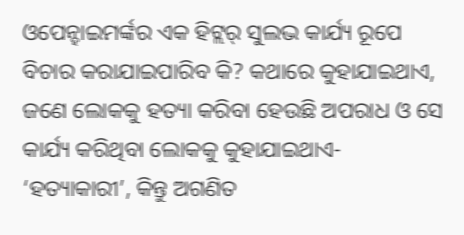ଓପେନ୍ହାଇମର୍ଙ୍କର ଏକ ହିଟ୍ଲର୍ ସୁଲଭ କାର୍ଯ୍ୟ ରୂପେ ବିଚାର କରାଯାଇପାରିବ କି? କଥାରେ କୁହାଯାଇଥାଏ, ଜଣେ ଲୋକକୁ ହତ୍ୟା କରିବା ହେଉଛି ଅପରାଧ ଓ ସେ କାର୍ଯ୍ୟ କରିଥିବା ଲୋକକୁ କୁହାଯାଇଥାଏ- ‘ହତ୍ୟାକାରୀ’, କିନ୍ତୁ ଅଗଣିତ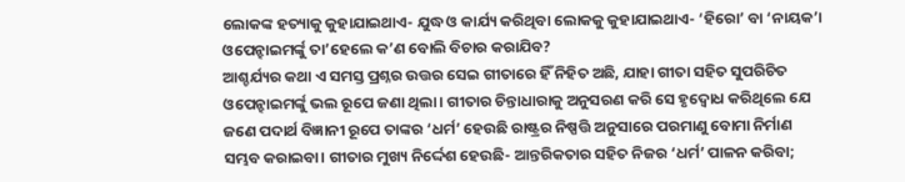ଲୋକଙ୍କ ହତ୍ୟାକୁ କୁହାଯାଇଥାଏ- ଯୁଦ୍ଧ ଓ କାର୍ଯ୍ୟ କରିଥିବା ଲୋକକୁ କୁହାଯାଇଥାଏ- ‘ହିରୋ’ ବା ‘ନାୟକ’। ଓପେନ୍ହାଇମର୍ଙ୍କୁ ତା’ହେଲେ କ’ଣ ବୋଲି ବିଚାର କରାଯିବ?
ଆଶ୍ଚର୍ଯ୍ୟର କଥା ଏ ସମସ୍ତ ପ୍ରଶ୍ନର ଉତ୍ତର ସେଇ ଗୀତାରେ ହିଁ ନିହିତ ଅଛି, ଯାହା ଗୀତା ସହିତ ସୁପରିଚିତ ଓପେନ୍ହାଇମର୍ଙ୍କୁ ଭଲ ରୂପେ ଜଣା ଥିଲା। ଗୀତାର ଚିନ୍ତାଧାରାକୁ ଅନୁସରଣ କରି ସେ ହୃଦ୍ବୋଧ କରିଥିଲେ ଯେ ଜଣେ ପଦାର୍ଥ ବିଜ୍ଞାନୀ ରୂପେ ତାଙ୍କର ‘ଧର୍ମ’ ହେଉଛି ରାଷ୍ଟ୍ରର ନିଷ୍ପତ୍ତି ଅନୁସାରେ ପରମାଣୁ ବୋମା ନିର୍ମାଣ ସମ୍ଭବ କରାଇବା। ଗୀତାର ମୁଖ୍ୟ ନିର୍ଦ୍ଦେଶ ହେଉଛି- ଆନ୍ତରିକତାର ସହିତ ନିଜର ‘ଧର୍ମ’ ପାଳନ କରିବା;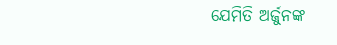ଯେମିତି ଅର୍ଜୁନଙ୍କ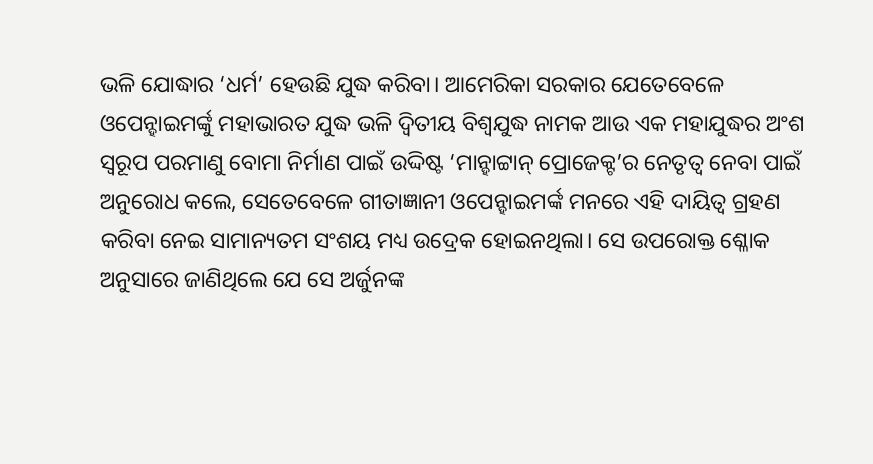ଭଳି ଯୋଦ୍ଧାର ‘ଧର୍ମ’ ହେଉଛି ଯୁଦ୍ଧ କରିବା। ଆମେରିକା ସରକାର ଯେତେବେଳେ ଓପେନ୍ହାଇମର୍ଙ୍କୁ ମହାଭାରତ ଯୁଦ୍ଧ ଭଳି ଦ୍ବିତୀୟ ବିଶ୍ବଯୁଦ୍ଧ ନାମକ ଆଉ ଏକ ମହାଯୁଦ୍ଧର ଅଂଶ ସ୍ବରୂପ ପରମାଣୁ ବୋମା ନିର୍ମାଣ ପାଇଁ ଉଦ୍ଦିଷ୍ଟ ‘ମାନ୍ହାଟ୍ଟାନ୍ ପ୍ରୋଜେକ୍ଟ’ର ନେତୃତ୍ବ ନେବା ପାଇଁ ଅନୁରୋଧ କଲେ, ସେତେବେଳେ ଗୀତାଜ୍ଞାନୀ ଓପେନ୍ହାଇମର୍ଙ୍କ ମନରେ ଏହି ଦାୟିତ୍ବ ଗ୍ରହଣ କରିବା ନେଇ ସାମାନ୍ୟତମ ସଂଶୟ ମଧ୍ୟ ଉଦ୍ରେକ ହୋଇନଥିଲା। ସେ ଉପରୋକ୍ତ ଶ୍ଳୋକ ଅନୁସାରେ ଜାଣିଥିଲେ ଯେ ସେ ଅର୍ଜୁନଙ୍କ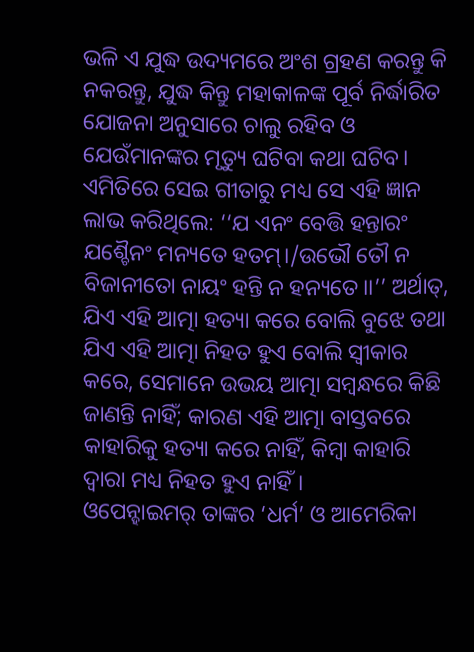ଭଳି ଏ ଯୁଦ୍ଧ ଉଦ୍ୟମରେ ଅଂଶ ଗ୍ରହଣ କରନ୍ତୁ କି ନକରନ୍ତୁ, ଯୁଦ୍ଧ କିନ୍ତୁ ମହାକାଳଙ୍କ ପୂର୍ବ ନିର୍ଦ୍ଧାରିତ ଯୋଜନା ଅନୁସାରେ ଚାଲୁ ରହିବ ଓ ଯେଉଁମାନଙ୍କର ମୃତ୍ୟୁ ଘଟିବା କଥା ଘଟିବ।
ଏମିତିରେ ସେଇ ଗୀତାରୁ ମଧ୍ୟ ସେ ଏହି ଜ୍ଞାନ ଲାଭ କରିଥିଲେ: ‘‘ଯ ଏନଂ ବେତ୍ତି ହନ୍ତାରଂ ଯଶ୍ଚୈନଂ ମନ୍ୟତେ ହତମ୍।/ଉଭୌ ତୌ ନ ବିଜାନୀତୋ ନାୟଂ ହନ୍ତି ନ ହନ୍ୟତେ।।’’ ଅର୍ଥାତ୍, ଯିଏ ଏହି ଆତ୍ମା ହତ୍ୟା କରେ ବୋଲି ବୁଝେ ତଥା ଯିଏ ଏହି ଆତ୍ମା ନିହତ ହୁଏ ବୋଲି ସ୍ବୀକାର କରେ, ସେମାନେ ଉଭୟ ଆତ୍ମା ସମ୍ବନ୍ଧରେ କିଛି ଜାଣନ୍ତି ନାହିଁ; କାରଣ ଏହି ଆତ୍ମା ବାସ୍ତବରେ କାହାରିକୁ ହତ୍ୟା କରେ ନାହିଁ, କିମ୍ବା କାହାରି ଦ୍ବାରା ମଧ୍ୟ ନିହତ ହୁଏ ନାହିଁ।
ଓପେନ୍ହାଇମର୍ ତାଙ୍କର ‘ଧର୍ମ’ ଓ ଆମେରିକା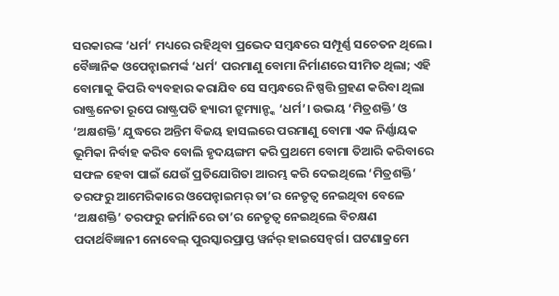ସରକାରଙ୍କ ‘ଧର୍ମ’ ମଧ୍ୟରେ ରହିଥିବା ପ୍ରଭେଦ ସମ୍ବନ୍ଧରେ ସମ୍ପୂର୍ଣ୍ଣ ସଚେତନ ଥିଲେ। ବୈଜ୍ଞାନିକ ଓପେନ୍ହାଇମର୍ଙ୍କ ‘ଧର୍ମ’ ପରମାଣୁ ବୋମା ନିର୍ମାଣରେ ସୀମିତ ଥିଲା; ଏହି ବୋମାକୁ କିପରି ବ୍ୟବହାର କରାଯିବ ସେ ସମ୍ବନ୍ଧରେ ନିଷ୍ପତ୍ତି ଗ୍ରହଣ କରିବା ଥିଲା ରାଷ୍ଟ୍ରନେତା ରୂପେ ରାଷ୍ଟ୍ରପତି ହ୍ୟାରୀ ଟ୍ରୁମ୍ୟାନ୍ଙ୍କ ‘ଧର୍ମ’। ଉଭୟ ‘ମିତ୍ରଶକ୍ତି’ ଓ ‘ଅକ୍ଷଶକ୍ତି’ ଯୁଦ୍ଧରେ ଅନ୍ତିମ ବିଜୟ ହାସଲରେ ପରମାଣୁ ବୋମା ଏକ ନିର୍ଣ୍ଣାୟକ ଭୂମିକା ନିର୍ବାହ କରିବ ବୋଲି ହୃଦୟଙ୍ଗମ କରି ପ୍ରଥମେ ବୋମା ତିଆରି କରିବାରେ ସଫଳ ହେବା ପାଇଁ ଯେଉଁ ପ୍ରତିଯୋଗିତା ଆରମ୍ଭ କରି ଦେଇଥିଲେ ‘ମିତ୍ରଶକ୍ତି’ ତରଫରୁ ଆମେରିକାରେ ଓପେନ୍ହାଇମର୍ ତା’ର ନେତୃତ୍ବ ନେଇଥିବା ବେଳେ ‘ଅକ୍ଷଶକ୍ତି’ ତରଫରୁ ଜର୍ମାନିରେ ତା’ର ନେତୃତ୍ବ ନେଇଥିଲେ ବିଚକ୍ଷଣ ପଦାର୍ଥବିଜ୍ଞାନୀ ନୋବେଲ୍ ପୁରସ୍କାରପ୍ରାପ୍ତ ୱର୍ନର୍ ହାଇସେନ୍ବର୍ଗ। ଘଟଣାକ୍ରମେ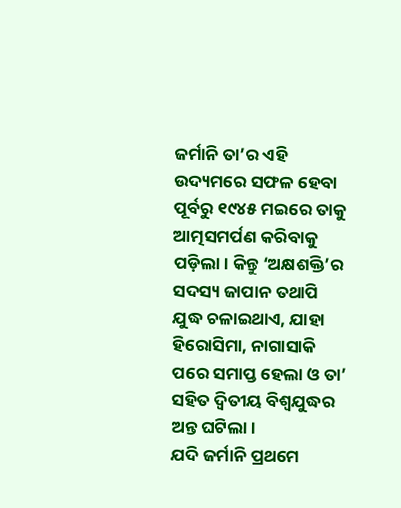ଜର୍ମାନି ତା’ର ଏହି ଉଦ୍ୟମରେ ସଫଳ ହେବା ପୂର୍ବରୁ ୧୯୪୫ ମଇରେ ତାକୁ ଆତ୍ମସମର୍ପଣ କରିବାକୁ ପଡ଼ିଲା। କିନ୍ତୁ ‘ଅକ୍ଷଶକ୍ତି’ର ସଦସ୍ୟ ଜାପାନ ତଥାପି ଯୁଦ୍ଧ ଚଳାଇଥାଏ, ଯାହା ହିରୋସିମା, ନାଗାସାକି ପରେ ସମାପ୍ତ ହେଲା ଓ ତା’ ସହିତ ଦ୍ବିତୀୟ ବିଶ୍ବଯୁଦ୍ଧର ଅନ୍ତ ଘଟିଲା।
ଯଦି ଜର୍ମାନି ପ୍ରଥମେ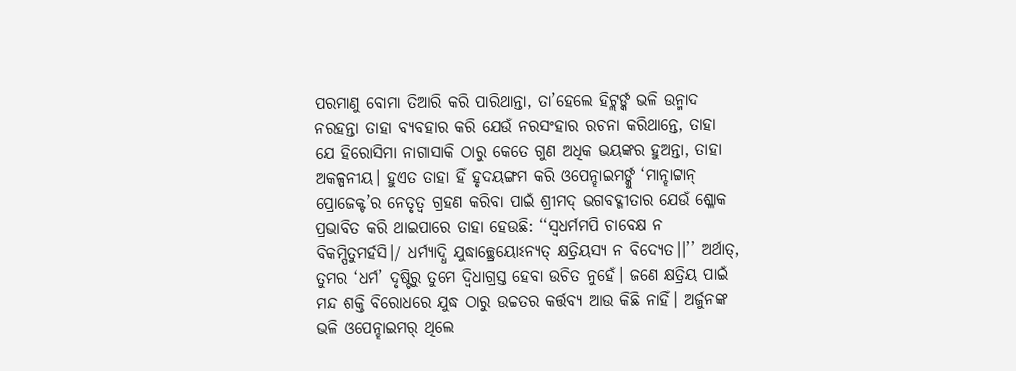ପରମାଣୁ ବୋମା ତିଆରି କରି ପାରିଥାନ୍ତା, ତା’ହେଲେ ହିଟ୍ଲର୍ଙ୍କ ଭଳି ଉନ୍ମାଦ ନରହନ୍ତା ତାହା ବ୍ୟବହାର କରି ଯେଉଁ ନରସଂହାର ରଚନା କରିଥାନ୍ତେ, ତାହା ଯେ ହିରୋସିମା ନାଗାସାକି ଠାରୁ କେତେ ଗୁଣ ଅଧିକ ଭୟଙ୍କର ହୁଅନ୍ତା, ତାହା ଅକଳ୍ପନୀୟ। ହୁଏତ ତାହା ହିଁ ହୃଦୟଙ୍ଗମ କରି ଓପେନ୍ହାଇମର୍ଙ୍କୁ ‘ମାନ୍ହାଟ୍ଟାନ୍ ପ୍ରୋଜେକ୍ଟ’ର ନେତୃତ୍ବ ଗ୍ରହଣ କରିବା ପାଇଁ ଶ୍ରୀମଦ୍ ଭଗବଦ୍ଗୀତାର ଯେଉଁ ଶ୍ଳୋକ ପ୍ରଭାବିତ କରି ଥାଇପାରେ ତାହା ହେଉଛି: ‘‘ସ୍ବଧର୍ମମପି ଚାବେକ୍ଷ ନ ବିକମ୍ପିତୁମର୍ହସି।/ ଧର୍ମ୍ୟାଦ୍ଧି ଯୁଦ୍ଧାଚ୍ଛ୍ରେୟୋଽନ୍ୟତ୍ କ୍ଷତ୍ରିୟସ୍ୟ ନ ବିଦ୍ୟେତ।।’’ ଅର୍ଥାତ୍, ତୁମର ‘ଧର୍ମ’ ଦୃଷ୍ଟିରୁ ତୁମେ ଦ୍ବିଧାଗ୍ରସ୍ତ ହେବା ଉଚିତ ନୁହେଁ। ଜଣେ କ୍ଷତ୍ରିୟ ପାଇଁ ମନ୍ଦ ଶକ୍ତି ବିରୋଧରେ ଯୁଦ୍ଧ ଠାରୁ ଉଚ୍ଚତର କର୍ତ୍ତବ୍ୟ ଆଉ କିଛି ନାହିଁ। ଅର୍ଜୁନଙ୍କ ଭଳି ଓପେନ୍ହାଇମର୍ ଥିଲେ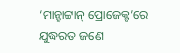‘ମାନ୍ହାଟ୍ଟାନ୍ ପ୍ରୋଜେକ୍ଟ’ରେ ଯୁଦ୍ଧରତ ଜଣେ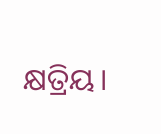କ୍ଷତ୍ରିୟ।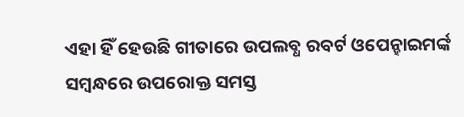ଏହା ହିଁ ହେଉଛି ଗୀତାରେ ଉପଲବ୍ଧ ରବର୍ଟ ଓପେନ୍ହାଇମର୍ଙ୍କ ସମ୍ବନ୍ଧରେ ଉପରୋକ୍ତ ସମସ୍ତ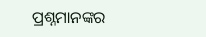ପ୍ରଶ୍ନମାନଙ୍କର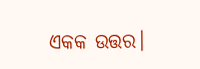ଏକକ ଉତ୍ତର।